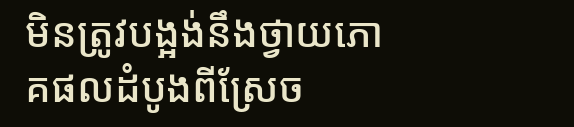មិនត្រូវបង្អង់នឹងថ្វាយភោគផលដំបូងពីស្រែច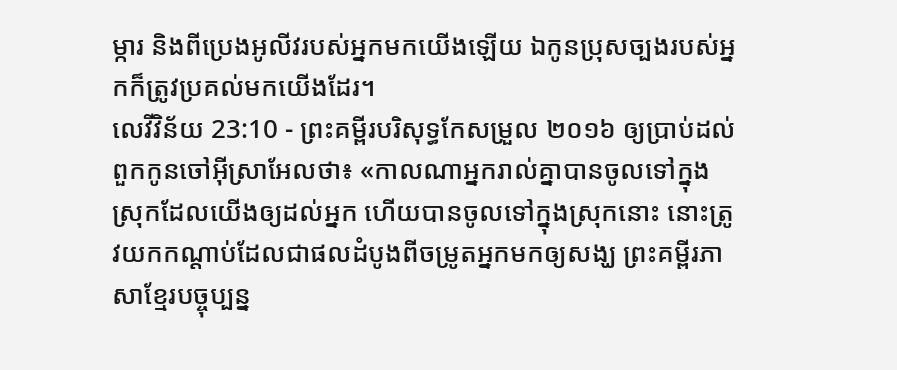ម្ការ និងពីប្រេងអូលីវរបស់អ្នកមកយើងឡើយ ឯកូនប្រុសច្បងរបស់អ្នកក៏ត្រូវប្រគល់មកយើងដែរ។
លេវីវិន័យ 23:10 - ព្រះគម្ពីរបរិសុទ្ធកែសម្រួល ២០១៦ ឲ្យប្រាប់ដល់ពួកកូនចៅអ៊ីស្រាអែលថា៖ «កាលណាអ្នករាល់គ្នាបានចូលទៅក្នុងស្រុកដែលយើងឲ្យដល់អ្នក ហើយបានចូលទៅក្នុងស្រុកនោះ នោះត្រូវយកកណ្ដាប់ដែលជាផលដំបូងពីចម្រូតអ្នកមកឲ្យសង្ឃ ព្រះគម្ពីរភាសាខ្មែរបច្ចុប្បន្ន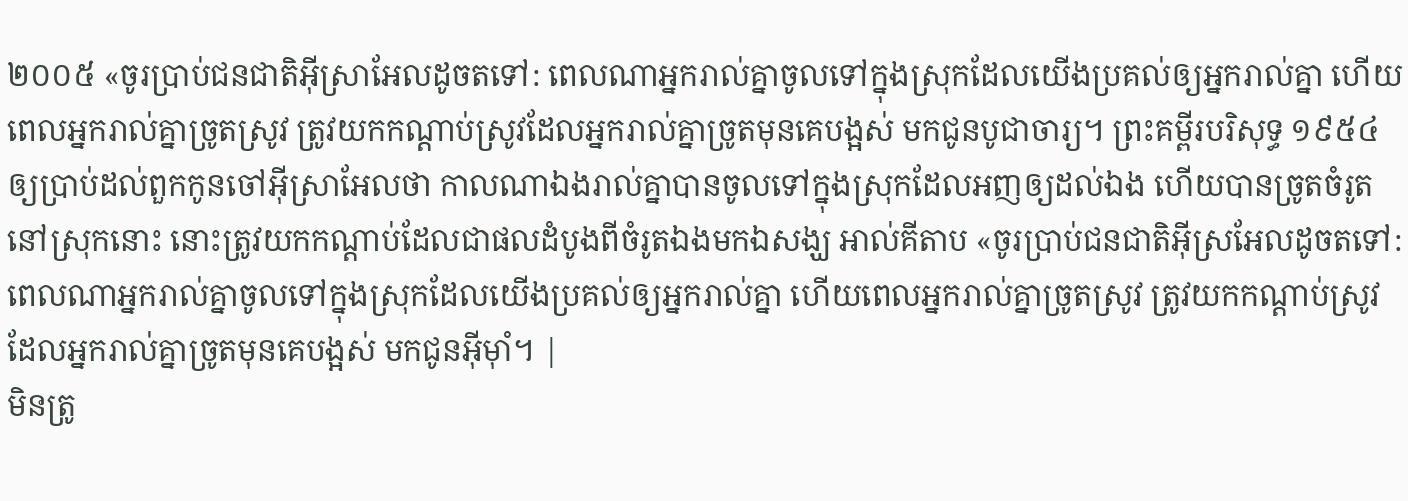២០០៥ «ចូរប្រាប់ជនជាតិអ៊ីស្រាអែលដូចតទៅ: ពេលណាអ្នករាល់គ្នាចូលទៅក្នុងស្រុកដែលយើងប្រគល់ឲ្យអ្នករាល់គ្នា ហើយពេលអ្នករាល់គ្នាច្រូតស្រូវ ត្រូវយកកណ្ដាប់ស្រូវដែលអ្នករាល់គ្នាច្រូតមុនគេបង្អស់ មកជូនបូជាចារ្យ។ ព្រះគម្ពីរបរិសុទ្ធ ១៩៥៤ ឲ្យប្រាប់ដល់ពួកកូនចៅអ៊ីស្រាអែលថា កាលណាឯងរាល់គ្នាបានចូលទៅក្នុងស្រុកដែលអញឲ្យដល់ឯង ហើយបានច្រូតចំរូតនៅស្រុកនោះ នោះត្រូវយកកណ្តាប់ដែលជាផលដំបូងពីចំរូតឯងមកឯសង្ឃ អាល់គីតាប «ចូរប្រាប់ជនជាតិអ៊ីស្រអែលដូចតទៅ: ពេលណាអ្នករាល់គ្នាចូលទៅក្នុងស្រុកដែលយើងប្រគល់ឲ្យអ្នករាល់គ្នា ហើយពេលអ្នករាល់គ្នាច្រូតស្រូវ ត្រូវយកកណ្តាប់ស្រូវដែលអ្នករាល់គ្នាច្រូតមុនគេបង្អស់ មកជូនអ៊ីមុាំ។ |
មិនត្រូ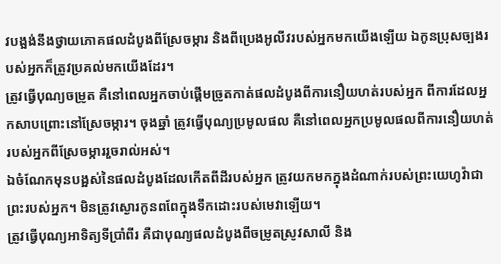វបង្អង់នឹងថ្វាយភោគផលដំបូងពីស្រែចម្ការ និងពីប្រេងអូលីវរបស់អ្នកមកយើងឡើយ ឯកូនប្រុសច្បងរបស់អ្នកក៏ត្រូវប្រគល់មកយើងដែរ។
ត្រូវធ្វើបុណ្យចម្រូត គឺនៅពេលអ្នកចាប់ផ្ដើមច្រូតកាត់ផលដំបូងពីការនឿយហត់របស់អ្នក ពីការដែលអ្នកសាបព្រោះនៅស្រែចម្ការ។ ចុងឆ្នាំ ត្រូវធ្វើបុណ្យប្រមូលផល គឺនៅពេលអ្នកប្រមូលផលពីការនឿយហត់របស់អ្នកពីស្រែចម្ការរួចរាល់អស់។
ឯចំណែកមុនបង្អស់នៃផលដំបូងដែលកើតពីដីរបស់អ្នក ត្រូវយកមកក្នុងដំណាក់របស់ព្រះយេហូវ៉ាជាព្រះរបស់អ្នក។ មិនត្រូវស្ងោរកូនពពែក្នុងទឹកដោះរបស់មេវាឡើយ។
ត្រូវធ្វើបុណ្យអាទិត្យទីប្រាំពីរ គឺជាបុណ្យផលដំបូងពីចម្រូតស្រូវសាលី និង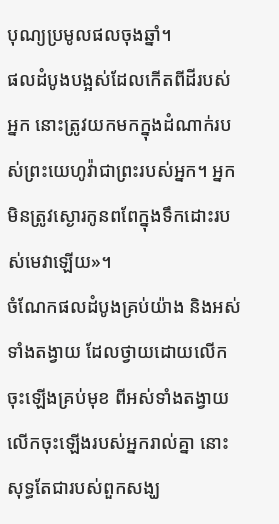បុណ្យប្រមូលផលចុងឆ្នាំ។
ផលដំបូងបង្អស់ដែលកើតពីដីរបស់អ្នក នោះត្រូវយកមកក្នុងដំណាក់របស់ព្រះយេហូវ៉ាជាព្រះរបស់អ្នក។ អ្នកមិនត្រូវស្ងោរកូនពពែក្នុងទឹកដោះរបស់មេវាឡើយ»។
ចំណែកផលដំបូងគ្រប់យ៉ាង និងអស់ទាំងតង្វាយ ដែលថ្វាយដោយលើកចុះឡើងគ្រប់មុខ ពីអស់ទាំងតង្វាយលើកចុះឡើងរបស់អ្នករាល់គ្នា នោះសុទ្ធតែជារបស់ពួកសង្ឃ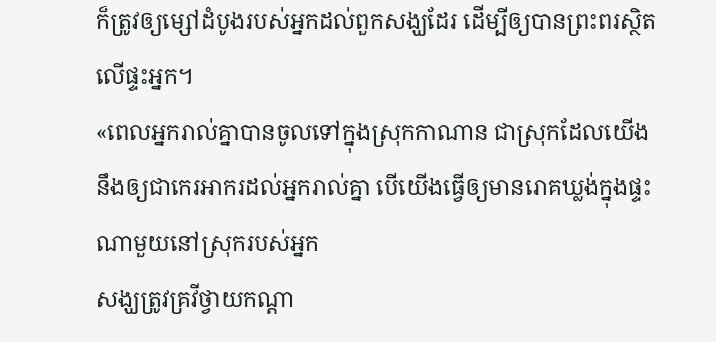ក៏ត្រូវឲ្យម្សៅដំបូងរបស់អ្នកដល់ពួកសង្ឃដែរ ដើម្បីឲ្យបានព្រះពរស្ថិតលើផ្ទះអ្នក។
«ពេលអ្នករាល់គ្នាបានចូលទៅក្នុងស្រុកកាណាន ជាស្រុកដែលយើងនឹងឲ្យជាកេរអាករដល់អ្នករាល់គ្នា បើយើងធ្វើឲ្យមានរោគឃ្លង់ក្នុងផ្ទះណាមួយនៅស្រុករបស់អ្នក
សង្ឃត្រូវគ្រវីថ្វាយកណ្ដា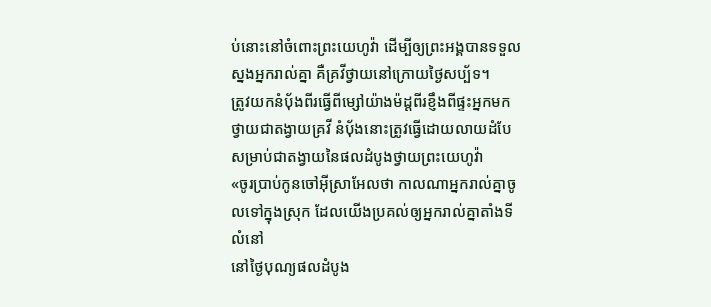ប់នោះនៅចំពោះព្រះយេហូវ៉ា ដើម្បីឲ្យព្រះអង្គបានទទួលស្នងអ្នករាល់គ្នា គឺគ្រវីថ្វាយនៅក្រោយថ្ងៃសប្ប័ទ។
ត្រូវយកនំបុ័ងពីរធ្វើពីម្សៅយ៉ាងម៉ដ្តពីរខ្ញឹងពីផ្ទះអ្នកមកថ្វាយជាតង្វាយគ្រវី នំបុ័ងនោះត្រូវធ្វើដោយលាយដំបែសម្រាប់ជាតង្វាយនៃផលដំបូងថ្វាយព្រះយេហូវ៉ា
«ចូរប្រាប់កូនចៅអ៊ីស្រាអែលថា កាលណាអ្នករាល់គ្នាចូលទៅក្នុងស្រុក ដែលយើងប្រគល់ឲ្យអ្នករាល់គ្នាតាំងទីលំនៅ
នៅថ្ងៃបុណ្យផលដំបូង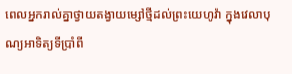ពេលអ្នករាល់គ្នាថ្វាយតង្វាយម្សៅថ្មីដល់ព្រះយេហូវ៉ា ក្នុងវេលាបុណ្យអាទិត្យទីប្រាំពី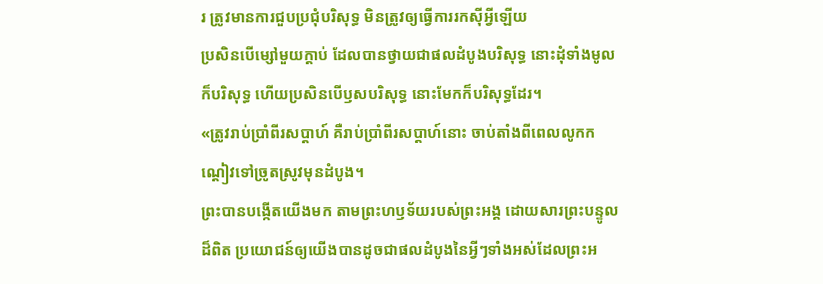រ ត្រូវមានការជួបប្រជុំបរិសុទ្ធ មិនត្រូវឲ្យធ្វើការរកស៊ីអ្វីឡើយ
ប្រសិនបើម្សៅមួយក្តាប់ ដែលបានថ្វាយជាផលដំបូងបរិសុទ្ធ នោះដុំទាំងមូលក៏បរិសុទ្ធ ហើយប្រសិនបើឫសបរិសុទ្ធ នោះមែកក៏បរិសុទ្ធដែរ។
«ត្រូវរាប់ប្រាំពីរសប្ដាហ៍ គឺរាប់ប្រាំពីរសប្ដាហ៍នោះ ចាប់តាំងពីពេលលូកកណ្តៀវទៅច្រូតស្រូវមុនដំបូង។
ព្រះបានបង្កើតយើងមក តាមព្រះហឫទ័យរបស់ព្រះអង្គ ដោយសារព្រះបន្ទូលដ៏ពិត ប្រយោជន៍ឲ្យយើងបានដូចជាផលដំបូងនៃអ្វីៗទាំងអស់ដែលព្រះអ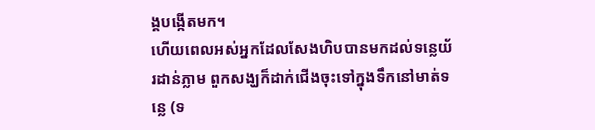ង្គបង្កើតមក។
ហើយពេលអស់អ្នកដែលសែងហិបបានមកដល់ទន្លេយ័រដាន់ភ្លាម ពួកសង្ឃក៏ដាក់ជើងចុះទៅក្នុងទឹកនៅមាត់ទន្លេ (ទ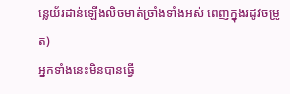ន្លេយ័រដាន់ឡើងលិចមាត់ច្រាំងទាំងអស់ ពេញក្នុងរដូវចម្រូត)
អ្នកទាំងនេះមិនបានធ្វើ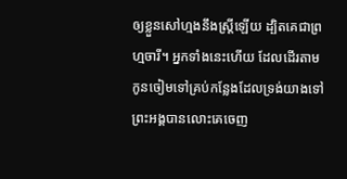ឲ្យខ្លួនសៅហ្មងនឹងស្ត្រីឡើយ ដ្បិតគេជាព្រហ្មចារី។ អ្នកទាំងនេះហើយ ដែលដើរតាមកូនចៀមទៅគ្រប់កន្លែងដែលទ្រង់យាងទៅ ព្រះអង្គបានលោះគេចេញ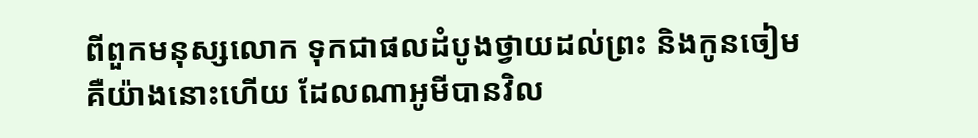ពីពួកមនុស្សលោក ទុកជាផលដំបូងថ្វាយដល់ព្រះ និងកូនចៀម
គឺយ៉ាងនោះហើយ ដែលណាអូមីបានវិល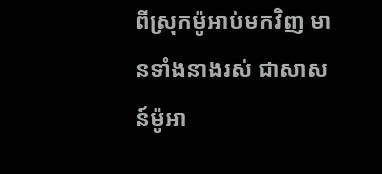ពីស្រុកម៉ូអាប់មកវិញ មានទាំងនាងរស់ ជាសាសន៍ម៉ូអា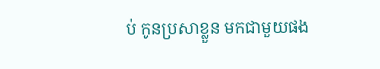ប់ កូនប្រសាខ្លួន មកជាមួយផង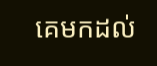គេមកដល់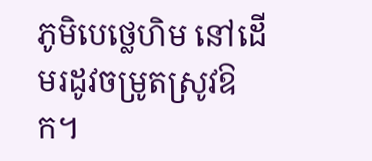ភូមិបេថ្លេហិម នៅដើមរដូវចម្រូតស្រូវឱក។